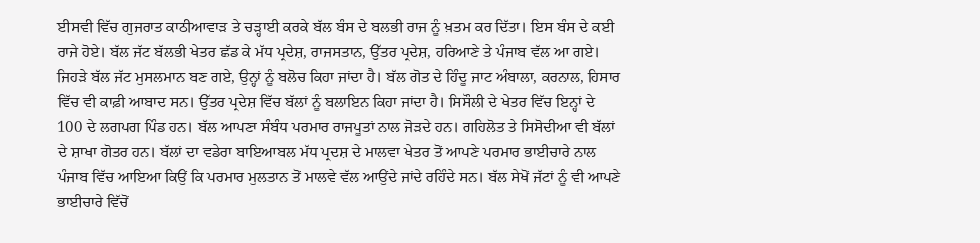ਈਸਵੀ ਵਿੱਚ ਗੁਜਰਾਤ ਕਾਠੀਆਵਾੜ ਤੇ ਚੜ੍ਹਾਈ ਕਰਕੇ ਬੱਲ ਬੰਸ ਦੇ ਬਲਭੀ ਰਾਜ ਨੂੰ ਖ਼ਤਮ ਕਰ ਦਿੱਤਾ। ਇਸ ਬੰਸ ਦੇ ਕਈ ਰਾਜੇ ਹੋਏ। ਬੱਲ ਜੱਟ ਬੱਲਭੀ ਖੇਤਰ ਛੱਡ ਕੇ ਮੱਧ ਪ੍ਰਦੇਸ਼, ਰਾਜਸਤਾਨ, ਉੱਤਰ ਪ੍ਰਦੇਸ਼, ਹਰਿਆਣੇ ਤੇ ਪੰਜਾਬ ਵੱਲ ਆ ਗਏ। ਜਿਹੜੇ ਬੱਲ ਜੱਟ ਮੁਸਲਮਾਨ ਬਣ ਗਏ, ਉਨ੍ਹਾਂ ਨੂੰ ਬਲੋਚ ਕਿਹਾ ਜਾਂਦਾ ਹੈ। ਬੱਲ ਗੋਤ ਦੇ ਹਿੰਦੂ ਜਾਟ ਅੰਬਾਲਾ, ਕਰਨਾਲ, ਹਿਸਾਰ ਵਿੱਚ ਵੀ ਕਾਫ਼ੀ ਆਬਾਦ ਸਨ। ਉੱਤਰ ਪ੍ਰਦੇਸ਼ ਵਿੱਚ ਬੱਲਾਂ ਨੂੰ ਬਲਾਇਨ ਕਿਹਾ ਜਾਂਦਾ ਹੈ। ਸਿਸੌਲੀ ਦੇ ਖੇਤਰ ਵਿੱਚ ਇਨ੍ਹਾਂ ਦੇ 100 ਦੇ ਲਗਪਗ ਪਿੰਡ ਹਨ। ਬੱਲ ਆਪਣਾ ਸੰਬੰਧ ਪਰਮਾਰ ਰਾਜਪੂਤਾਂ ਨਾਲ ਜੋੜਦੇ ਹਨ। ਗਹਿਲੋਤ ਤੇ ਸਿਸੋਦੀਆ ਵੀ ਬੱਲਾਂ ਦੇ ਸ਼ਾਖਾ ਗੋਤਰ ਹਨ। ਬੱਲਾਂ ਦਾ ਵਡੇਰਾ ਬਾਇਆਬਲ ਮੱਧ ਪ੍ਰਦਸ਼ ਦੇ ਮਾਲਵਾ ਖੇਤਰ ਤੋਂ ਆਪਣੇ ਪਰਮਾਰ ਭਾਈਚਾਰੇ ਨਾਲ ਪੰਜਾਬ ਵਿੱਚ ਆਇਆ ਕਿਉਂ ਕਿ ਪਰਮਾਰ ਮੁਲਤਾਨ ਤੋਂ ਮਾਲਵੇ ਵੱਲ ਆਉਂਦੇ ਜਾਂਦੇ ਰਹਿੰਦੇ ਸਨ। ਬੱਲ ਸੇਖੋਂ ਜੱਟਾਂ ਨੂੰ ਵੀ ਆਪਣੇ ਭਾਈਚਾਰੇ ਵਿੱਚੋਂ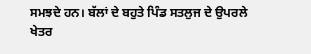ਸਮਝਦੇ ਹਨ। ਬੱਲਾਂ ਦੇ ਬਹੁਤੇ ਪਿੰਡ ਸਤਲੁਜ ਦੇ ਉਪਰਲੇ ਖੇਤਰ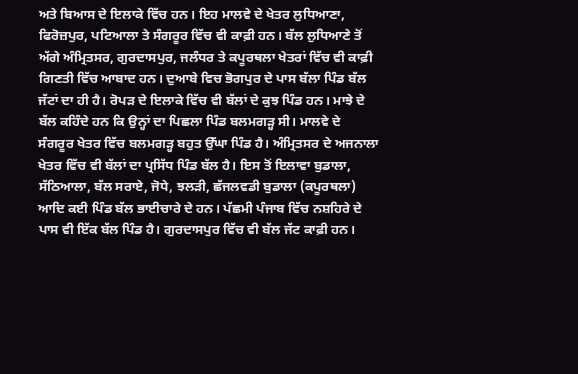ਅਤੇ ਬਿਆਸ ਦੇ ਇਲਾਕੇ ਵਿੱਚ ਹਨ। ਇਹ ਮਾਲਵੇ ਦੇ ਖੇਤਰ ਲੁਧਿਆਣਾ, ਫਿਰੋਜ਼ਪੁਰ, ਪਟਿਆਲਾ ਤੇ ਸੰਗਰੂਰ ਵਿੱਚ ਵੀ ਕਾਫ਼ੀ ਹਨ। ਬੱਲ ਲੁਧਿਆਣੇ ਤੋਂ ਅੱਗੇ ਅੰਮ੍ਰਿਤਸਰ, ਗੁਰਦਾਸਪੁਰ, ਜਲੰਧਰ ਤੇ ਕਪੂਰਥਲਾ ਖੇਤਰਾਂ ਵਿੱਚ ਵੀ ਕਾਫ਼ੀ ਗਿਣਤੀ ਵਿੱਚ ਆਬਾਦ ਹਨ। ਦੁਆਬੇ ਵਿਚ ਭੋਗਪੁਰ ਦੇ ਪਾਸ ਬੱਲਾ ਪਿੰਡ ਬੱਲ ਜੱਟਾਂ ਦਾ ਹੀ ਹੈ। ਰੋਪੜ ਦੇ ਇਲਾਕੇ ਵਿੱਚ ਵੀ ਬੱਲਾਂ ਦੇ ਕੁਝ ਪਿੰਡ ਹਨ। ਮਾਝੇ ਦੇ ਬੱਲ ਕਹਿੰਦੇ ਹਨ ਕਿ ਉਨ੍ਹਾਂ ਦਾ ਪਿਛਲਾ ਪਿੰਡ ਬਲਮਗੜ੍ਹ ਸੀ। ਮਾਲਵੇ ਦੇ ਸੰਗਰੂਰ ਖੇਤਰ ਵਿੱਚ ਬਲਮਗੜ੍ਹ ਬਹੁਤ ਉੱਘਾ ਪਿੰਡ ਹੈ। ਅੰਮ੍ਰਿਤਸਰ ਦੇ ਅਜਨਾਲਾ ਖੇਤਰ ਵਿੱਚ ਵੀ ਬੱਲਾਂ ਦਾ ਪ੍ਰਸਿੱਧ ਪਿੰਡ ਬੱਲ ਹੈ। ਇਸ ਤੋਂ ਇਲਾਵਾ ਬੁਡਾਲਾ, ਸੱਠਿਆਲਾ, ਬੱਲ ਸਰਾਏ, ਜੋਧੇ, ਝਲੜੀ, ਛੱਜਲਵਡੀ ਬੁਡਾਲਾ (ਕਪੂਰਥਲਾ) ਆਦਿ ਕਈ ਪਿੰਡ ਬੱਲ ਭਾਈਚਾਰੇ ਦੇ ਹਨ। ਪੱਛਮੀ ਪੰਜਾਬ ਵਿੱਚ ਨਸ਼ਹਿਰੇ ਦੇ ਪਾਸ ਵੀ ਇੱਕ ਬੱਲ ਪਿੰਡ ਹੈ। ਗੁਰਦਾਸਪੁਰ ਵਿੱਚ ਵੀ ਬੱਲ ਜੱਟ ਕਾਫ਼ੀ ਹਨ।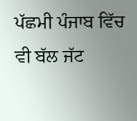ਪੱਛਮੀ ਪੰਜਾਬ ਵਿੱਚ ਵੀ ਬੱਲ ਜੱਟ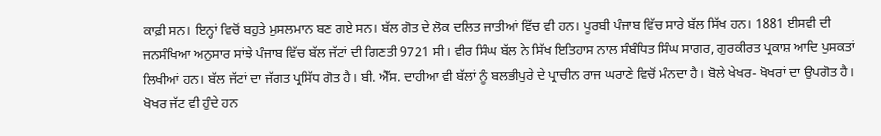ਕਾਫ਼ੀ ਸਨ। ਇਨ੍ਹਾਂ ਵਿਚੋਂ ਬਹੁਤੇ ਮੁਸਲਮਾਨ ਬਣ ਗਏ ਸਨ। ਬੱਲ ਗੋਤ ਦੇ ਲੋਕ ਦਲਿਤ ਜਾਤੀਆਂ ਵਿੱਚ ਵੀ ਹਨ। ਪੂਰਬੀ ਪੰਜਾਬ ਵਿੱਚ ਸਾਰੇ ਬੱਲ ਸਿੱਖ ਹਨ। 1881 ਈਸਵੀ ਦੀ ਜਨਸੰਖਿਆ ਅਨੁਸਾਰ ਸਾਂਝੇ ਪੰਜਾਬ ਵਿੱਚ ਬੱਲ ਜੱਟਾਂ ਦੀ ਗਿਣਤੀ 9721 ਸੀ। ਵੀਰ ਸਿੰਘ ਬੱਲ ਨੇ ਸਿੱਖ ਇਤਿਹਾਸ ਨਾਲ ਸੰਬੰਧਿਤ ਸਿੰਘ ਸਾਗਰ, ਗੁਰਕੀਰਤ ਪ੍ਰਕਾਸ਼ ਆਦਿ ਪੁਸਕਤਾਂ ਲਿਖੀਆਂ ਹਨ। ਬੱਲ ਜੱਟਾਂ ਦਾ ਜੱਗਤ ਪ੍ਰਸਿੱਧ ਗੋਤ ਹੈ। ਬੀ. ਐੱਸ. ਦਾਹੀਆ ਵੀ ਬੱਲਾਂ ਨੂੰ ਬਲਭੀਪੁਰੇ ਦੇ ਪ੍ਰਾਚੀਨ ਰਾਜ ਘਰਾਣੇ ਵਿਚੋਂ ਮੰਨਦਾ ਹੈ। ਬੋਲੇ ਖੇਖਰ- ਖੋਖਰਾਂ ਦਾ ਉਪਗੋਤ ਹੈ। ਖੋਖਰ ਜੱਟ ਵੀ ਹੁੰਦੇ ਹਨ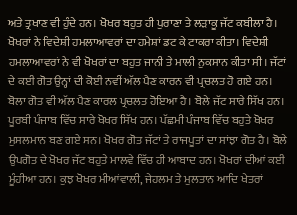ਅਤੇ ਤ੍ਰਖਾਣ ਵੀ ਹੁੰਦੇ ਹਨ। ਖੋਖਰ ਬਹੁਤ ਹੀ ਪੁਰਾਣਾ ਤੇ ਲੜਾਕੂ ਜੱਟ ਕਬੀਲਾ ਹੈ। ਖੋਖਰਾਂ ਨੇ ਵਿਦੇਸ਼ੀ ਹਮਲਾਆਵਰਾਂ ਦਾ ਹਮੇਸ਼ਾਂ ਡਟ ਕੇ ਟਾਕਰਾ ਕੀਤਾ। ਵਿਦੇਸ਼ੀ ਹਮਲਾਆਵਰਾਂ ਨੇ ਵੀ ਖੋਖਰਾਂ ਦਾ ਬਹੁਤ ਜਾਨੀ ਤੇ ਮਾਲੀ ਨੁਕਸਾਨ ਕੀਤਾ ਸੀ। ਜੱਟਾਂ ਦੇ ਕਈ ਗੋਤ ਉਨ੍ਹਾਂ ਦੀ ਕੋਈ ਨਵੀਂ ਅੱਲ ਪੈਣ ਕਾਰਨ ਵੀ ਪ੍ਰਚਲਤ ਹੋ ਗਏ ਹਨ। ਬੋਲਾ ਗੋਤ ਵੀ ਅੱਲ ਪੈਣ ਕਾਰਲ ਪ੍ਰਚਲਤ ਹੋਇਆ ਹੈ। ਬੋਲੇ ਜੱਟ ਸਾਰੇ ਸਿੱਖ ਹਨ। ਪੂਰਬੀ ਪੰਜਾਬ ਵਿੱਚ ਸਾਰੇ ਖੋਖਰ ਸਿੱਖ ਹਨ। ਪੱਛਮੀ ਪੰਜਾਬ ਵਿੱਚ ਬਹੁਤੇ ਖੋਖਰ ਮੁਸਲਮਾਨ ਬਣ ਗਏ ਸਨ। ਖੋਖਰ ਗੋਤ ਜੱਟਾਂ ਤੇ ਰਾਜਪੂਤਾਂ ਦਾ ਸਾਂਝਾ ਗੋਤ ਹੈ। ਬੋਲੇ ਉਪਗੋਤ ਦੇ ਖੋਖਰ ਜੱਟ ਬਹੁਤੇ ਮਾਲਵੇ ਵਿੱਚ ਹੀ ਆਬਾਦ ਹਨ। ਖੋਖਰਾਂ ਦੀਆਂ ਕਈ ਮੂੰਹੀਆ ਹਨ। ਕੁਝ ਖੋਖਰ ਮੀਆਂਵਾਲੀ, ਜੇਹਲਮ ਤੇ ਮੁਲਤਾਨ ਆਦਿ ਖੇਤਰਾਂ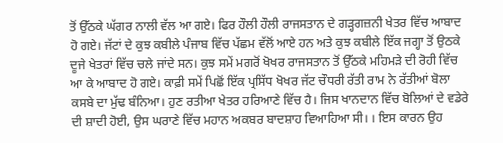ਤੋਂ ਉੱਠਕੇ ਘੱਗਰ ਨਾਲੀ ਵੱਲ ਆ ਗਏ। ਫਿਰ ਹੌਲੀ ਹੌਲੀ ਰਾਜਸਤਾਨ ਦੇ ਗੜ੍ਹਗਜ਼ਨੀ ਖੇਤਰ ਵਿੱਚ ਆਬਾਦ ਹੋ ਗਏ। ਜੱਟਾਂ ਦੇ ਕੁਝ ਕਬੀਲੇ ਪੰਜਾਬ ਵਿੱਚ ਪੱਛਮ ਵੱਲੋਂ ਆਏ ਹਨ ਅਤੇ ਕੁਝ ਕਬੀਲੇ ਇੱਕ ਜਗ੍ਹਾ ਤੋਂ ਉਠਕੇ ਦੂਜੇ ਖੇਤਰਾਂ ਵਿੱਚ ਚਲੇ ਜਾਂਦੇ ਸਨ। ਕੁਝ ਸਮੇਂ ਮਗਰੋਂ ਖੋਖਰ ਰਾਜਸਤਾਨ ਤੋਂ ਉੱਠਕੇ ਮਹਿਮੜੇ ਦੀ ਰੋਹੀ ਵਿੱਚ ਆ ਕੇ ਆਬਾਦ ਹੋ ਗਏ। ਕਾਫ਼ੀ ਸਮੇਂ ਪਿਛੋਂ ਇੱਕ ਪ੍ਰਸਿੱਧ ਖੋਖਰ ਜੱਟ ਚੌਧਰੀ ਰੱਤੀ ਰਾਮ ਨੇ ਰੱਤੀਆਂ ਬੋਲਾ ਕਸਬੇ ਦਾ ਮੁੱਢ ਬੰਨਿਆ। ਹੁਣ ਰਤੀਆ ਖੇਤਰ ਹਰਿਆਣੇ ਵਿੱਚ ਹੈ। ਜਿਸ ਖਾਨਦਾਨ ਵਿੱਚ ਬੋਲਿਆਂ ਦੇ ਵਡੇਰੇ ਦੀ ਸ਼ਾਦੀ ਹੋਈ, ਉਸ ਘਰਾਣੇ ਵਿੱਚ ਮਹਾਨ ਅਕਬਰ ਬਾਦਸ਼ਾਹ ਵਿਆਹਿਆ ਸੀ। । ਇਸ ਕਾਰਨ ਉਹ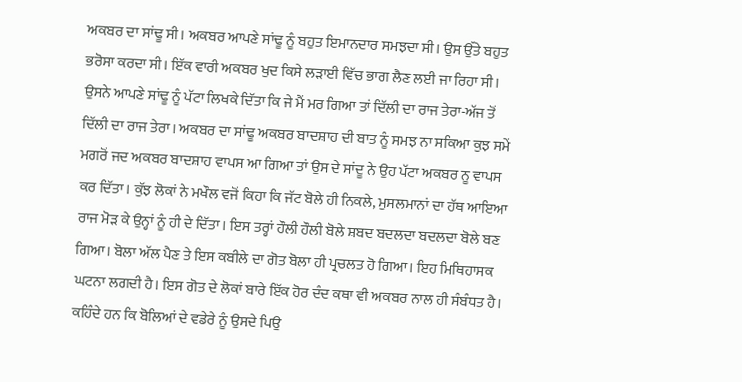ਅਕਬਰ ਦਾ ਸਾਂਢੂ ਸੀ। ਅਕਬਰ ਆਪਣੇ ਸਾਂਢੂ ਨੂੰ ਬਹੁਤ ਇਮਾਨਦਾਰ ਸਮਝਦਾ ਸੀ। ਉਸ ਉੱਤੇ ਬਹੁਤ ਭਰੋਸਾ ਕਰਦਾ ਸੀ। ਇੱਕ ਵਾਰੀ ਅਕਬਰ ਖੁਦ ਕਿਸੇ ਲੜਾਈ ਵਿੱਚ ਭਾਗ ਲੈਣ ਲਈ ਜਾ ਰਿਹਾ ਸੀ। ਉਸਨੇ ਆਪਣੇ ਸਾਂਢੂ ਨੂੰ ਪੱਟਾ ਲਿਖਕੇ ਦਿੱਤਾ ਕਿ ਜੇ ਮੈਂ ਮਰ ਗਿਆ ਤਾਂ ਦਿੱਲੀ ਦਾ ਰਾਜ ਤੇਰਾ-ਅੱਜ ਤੋਂ ਦਿੱਲੀ ਦਾ ਰਾਜ ਤੇਰਾ। ਅਕਬਰ ਦਾ ਸਾਂਢੂ ਅਕਬਰ ਬਾਦਸ਼ਾਹ ਦੀ ਬਾਤ ਨੂੰ ਸਮਝ ਨਾ ਸਕਿਆ ਕੁਝ ਸਮੇਂ ਮਗਰੋਂ ਜਦ ਅਕਬਰ ਬਾਦਸ਼ਾਹ ਵਾਪਸ ਆ ਗਿਆ ਤਾਂ ਉਸ ਦੇ ਸਾਂਦੂ ਨੇ ਉਹ ਪੱਟਾ ਅਕਬਰ ਨੂ ਵਾਪਸ ਕਰ ਦਿੱਤਾ। ਕੁੱਝ ਲੋਕਾਂ ਨੇ ਮਖੌਲ ਵਜੋਂ ਕਿਹਾ ਕਿ ਜੱਟ ਬੋਲੇ ਹੀ ਨਿਕਲੇ, ਮੁਸਲਮਾਨਾਂ ਦਾ ਹੱਥ ਆਇਆ ਰਾਜ ਮੋੜ ਕੇ ਉਨ੍ਹਾਂ ਨੂੰ ਹੀ ਦੇ ਦਿੱਤਾ। ਇਸ ਤਰ੍ਹਾਂ ਹੌਲੀ ਹੌਲੀ ਬੋਲੇ ਸ਼ਬਦ ਬਦਲਦਾ ਬਦਲਦਾ ਬੋਲੇ ਬਣ ਗਿਆ। ਬੋਲਾ ਅੱਲ ਪੈਣ ਤੇ ਇਸ ਕਬੀਲੇ ਦਾ ਗੋਤ ਬੋਲਾ ਹੀ ਪ੍ਰਚਲਤ ਹੋ ਗਿਆ। ਇਹ ਮਿਥਿਹਾਸਕ ਘਟਨਾ ਲਗਦੀ ਹੈ। ਇਸ ਗੋਤ ਦੇ ਲੋਕਾਂ ਬਾਰੇ ਇੱਕ ਹੋਰ ਦੰਦ ਕਥਾ ਵੀ ਅਕਬਰ ਨਾਲ ਹੀ ਸੰਬੰਧਤ ਹੈ। ਕਹਿੰਦੇ ਹਨ ਕਿ ਬੋਲਿਆਂ ਦੇ ਵਡੇਰੇ ਨੂੰ ਉਸਦੇ ਪਿਉ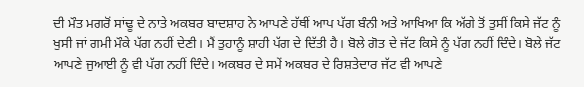ਦੀ ਮੌਤ ਮਗਰੋਂ ਸਾਂਢੂ ਦੇ ਨਾਤੇ ਅਕਬਰ ਬਾਦਸ਼ਾਹ ਨੇ ਆਪਣੇ ਹੱਥੀਂ ਆਪ ਪੱਗ ਬੰਨੀ ਅਤੇ ਆਖਿਆ ਕਿ ਅੱਗੇ ਤੋਂ ਤੁਸੀਂ ਕਿਸੇ ਜੱਟ ਨੂੰ ਖੁਸੀ ਜਾਂ ਗਮੀ ਮੌਕੇ ਪੱਗ ਨਹੀਂ ਦੇਣੀ। ਮੈਂ ਤੁਹਾਨੂੰ ਸ਼ਾਹੀ ਪੱਗ ਦੇ ਦਿੱਤੀ ਹੈ। ਬੋਲੇ ਗੋਤ ਦੇ ਜੱਟ ਕਿਸੇ ਨੂੰ ਪੱਗ ਨਹੀਂ ਦਿੰਦੇ। ਬੋਲੇ ਜੱਟ ਆਪਣੇ ਜੁਆਈ ਨੂੰ ਵੀ ਪੱਗ ਨਹੀਂ ਦਿੰਦੇ। ਅਕਬਰ ਦੇ ਸਮੇਂ ਅਕਬਰ ਦੇ ਰਿਸ਼ਤੇਦਾਰ ਜੱਟ ਵੀ ਆਪਣੇ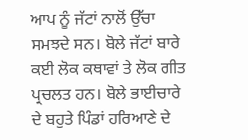ਆਪ ਨੂੰ ਜੱਟਾਂ ਨਾਲੋਂ ਉੱਚਾ ਸਮਝਦੇ ਸਨ। ਬੋਲੇ ਜੱਟਾਂ ਬਾਰੇ ਕਈ ਲੋਕ ਕਥਾਵਾਂ ਤੇ ਲੋਕ ਗੀਤ ਪ੍ਰਚਲਤ ਹਨ। ਬੋਲੇ ਭਾਈਚਾਰੇ ਦੇ ਬਹੁਤੇ ਪਿੰਡਾਂ ਹਰਿਆਣੇ ਦੇ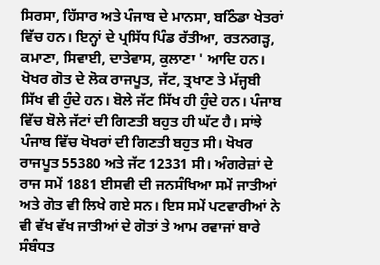ਸਿਰਸਾ, ਹਿੱਸਾਰ ਅਤੇ ਪੰਜਾਬ ਦੇ ਮਾਨਸਾ, ਬਠਿੰਡਾ ਖੇਤਰਾਂ ਵਿੱਚ ਹਨ। ਇਨ੍ਹਾਂ ਦੇ ਪ੍ਰਸਿੱਧ ਪਿੰਡ ਰੱਤੀਆ, ਰਤਨਗੜ੍ਹ, ਕਮਾਣਾ, ਸਿਵਾਈ, ਦਾਤੇਵਾਸ, ਕੁਲਾਣਾ ' ਆਦਿ ਹਨ। ਖੋਖਰ ਗੋਤ ਦੇ ਲੋਕ ਰਾਜਪੂਤ, ਜੱਟ, ਤ੍ਰਖਾਣ ਤੇ ਮੱਜ੍ਹਬੀ ਸਿੱਖ ਵੀ ਹੁੰਦੇ ਹਨ। ਬੋਲੇ ਜੱਟ ਸਿੱਖ ਹੀ ਹੁੰਦੇ ਹਨ। ਪੰਜਾਬ ਵਿੱਚ ਬੋਲੇ ਜੱਟਾਂ ਦੀ ਗਿਣਤੀ ਬਹੁਤ ਹੀ ਘੱਟ ਹੈ। ਸਾਂਝੇ ਪੰਜਾਬ ਵਿੱਚ ਖੋਖਰਾਂ ਦੀ ਗਿਣਤੀ ਬਹੁਤ ਸੀ। ਖੋਖਰ ਰਾਜਪੂਤ 55380 ਅਤੇ ਜੱਟ 12331 ਸੀ। ਅੰਗਰੇਜ਼ਾਂ ਦੇ ਰਾਜ ਸਮੇਂ 1881 ਈਸਵੀ ਦੀ ਜਨਸੰਖਿਆ ਸਮੇਂ ਜਾਤੀਆਂ ਅਤੇ ਗੋਤ ਵੀ ਲਿਖੇ ਗਏ ਸਨ। ਇਸ ਸਮੇਂ ਪਟਵਾਰੀਆਂ ਨੇ ਵੀ ਵੱਖ ਵੱਖ ਜਾਤੀਆਂ ਦੇ ਗੋਤਾਂ ਤੇ ਆਮ ਰਵਾਜਾਂ ਬਾਰੇ ਸੰਬੰਧਤ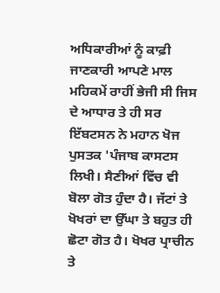ਅਧਿਕਾਰੀਆਂ ਨੂੰ ਕਾਫ਼ੀ ਜਾਣਕਾਰੀ ਆਪਣੇ ਮਾਲ ਮਹਿਕਮੇਂ ਰਾਹੀਂ ਭੇਜੀ ਸੀ ਜਿਸ ਦੇ ਆਧਾਰ ਤੇ ਹੀ ਸਰ ਇੱਬਟਸਨ ਨੇ ਮਹਾਨ ਖੋਜ ਪੁਸਤਕ 'ਪੰਜਾਬ ਕਾਸਟਸ ਲਿਖੀ। ਸੈਣੀਆਂ ਵਿੱਚ ਵੀ ਬੋਲਾ ਗੋਤ ਹੁੰਦਾ ਹੈ। ਜੱਟਾਂ ਤੇ ਖੋਖਰਾਂ ਦਾ ਉੱਘਾ ਤੇ ਬਹੁਤ ਹੀ ਛੋਟਾ ਗੋਤ ਹੈ। ਖੋਖਰ ਪ੍ਰਾਚੀਨ ਤੇ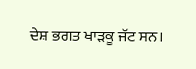ਦੇਸ਼ ਭਗਤ ਖਾੜਕੂ ਜੱਟ ਸਨ।